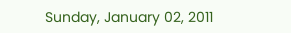Sunday, January 02, 2011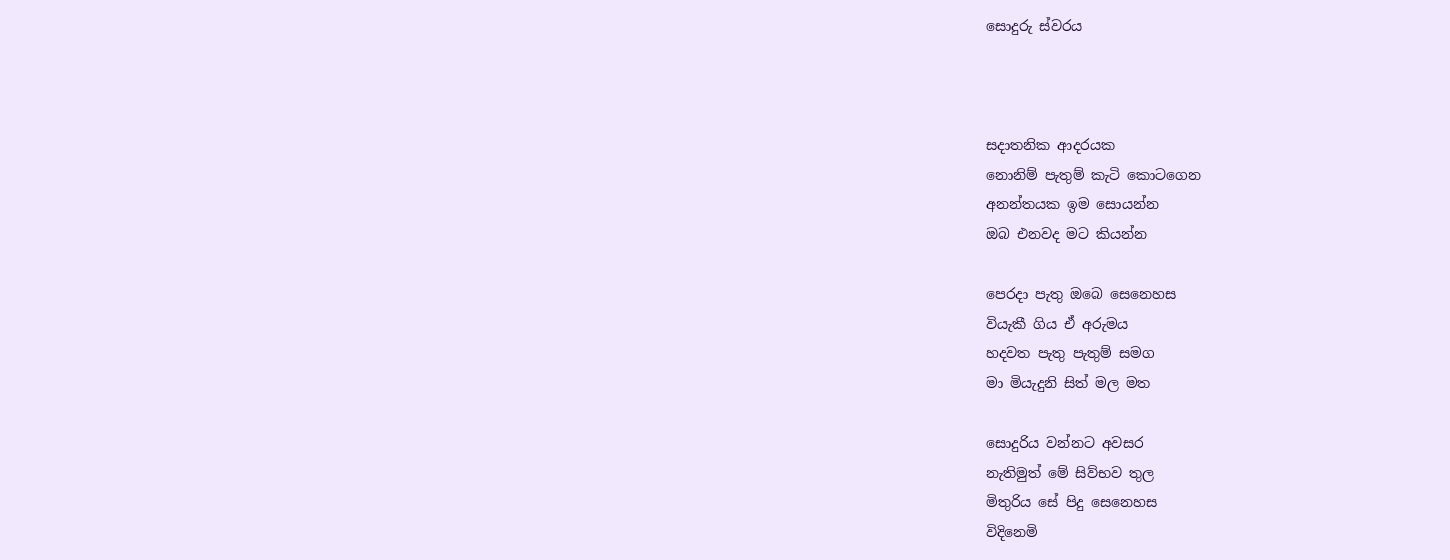සොදුරු ස්වරය



සදාතනික ආදරයක
නොනිම් පැතුම් කැටි කොටගෙන
අනන්තයක ඉම ‍සොයන්න
ඔබ එනවද මට කියන්න

පෙරදා පැතු ඔබෙ සෙනෙහස
වියැකී ගිය ඒ අරුමය
හදවත පැතු පැතුම් සමග
මා මියැදුනි සිත් මල මත

සොදුරිය වන්නට අවසර
නැතිමුත් මේ සිව්භව තුල
මිතුරිය සේ පිදු සෙ‍නෙහස
විදිනෙමි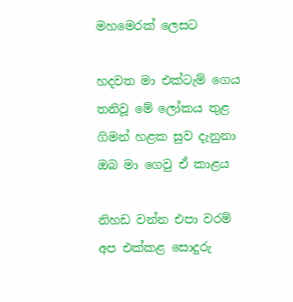මහමෙරක් ලෙසට

හදවත මා එක්ටැම් ගෙය
තනිවූ මේ ලෝකය තුළ
ගිමන් හළක සුව දැනුනා
ඔබ මා ගෙවු ඒ කාළය

නිහඩ වන්න එපා වරම්
අප එක්කළ සොදුරු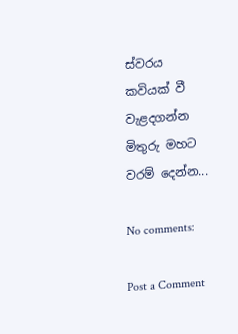ස්වරය
කවියක් වී වැළදගන්න
මිතුරු මහට වරම් දෙන්න...

No comments:

Post a Comment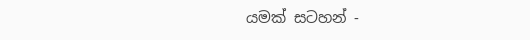යමක් සටහන් -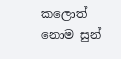කලොත් නොම සුන්